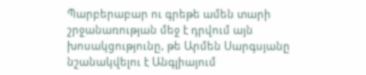Պարբերաբար ու գրեթե ամեն տարի շրջանառության մեջ է դրվում այն խոսակցությունը, թե Արմեն Սարգսյանը նշանակվելու է Անգլիայում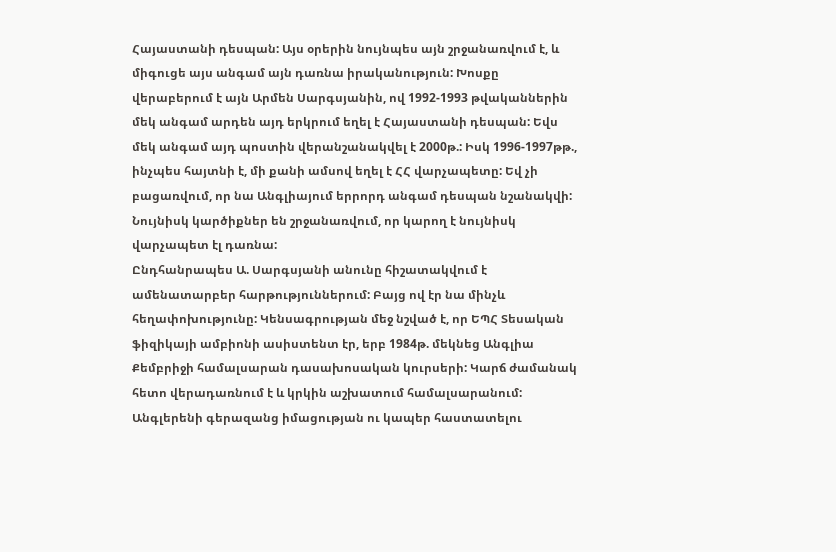Հայաստանի դեսպան: Այս օրերին նույնպես այն շրջանառվում է, և միգուցե այս անգամ այն դառնա իրականություն: Խոսքը վերաբերում է այն Արմեն Սարգսյանին, ով 1992-1993 թվականներին մեկ անգամ արդեն այդ երկրում եղել է Հայաստանի դեսպան: Եվս մեկ անգամ այդ պոստին վերանշանակվել է 2000թ.: Իսկ 1996-1997թթ., ինչպես հայտնի է, մի քանի ամսով եղել է ՀՀ վարչապետը: Եվ չի բացառվում, որ նա Անգլիայում երրորդ անգամ դեսպան նշանակվի: Նույնիսկ կարծիքներ են շրջանառվում, որ կարող է նույնիսկ վարչապետ էլ դառնա:
Ընդհանրապես Ա. Սարգսյանի անունը հիշատակվում է ամենատարբեր հարթություններում: Բայց ով էր նա մինչև հեղափոխությունը: Կենսագրության մեջ նշված է, որ ԵՊՀ Տեսական ֆիզիկայի ամբիոնի ասիստենտ էր, երբ 1984թ. մեկնեց Անգլիա Քեմբրիջի համալսարան դասախոսական կուրսերի: Կարճ ժամանակ հետո վերադառնում է և կրկին աշխատում համալսարանում: Անգլերենի գերազանց իմացության ու կապեր հաստատելու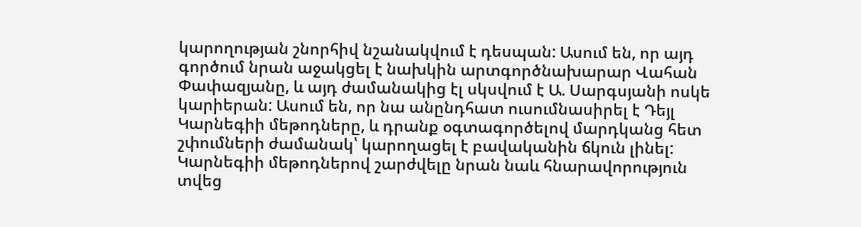կարողության շնորհիվ նշանակվում է դեսպան: Ասում են, որ այդ գործում նրան աջակցել է նախկին արտգործնախարար Վահան Փափազյանը, և այդ ժամանակից էլ սկսվում է Ա. Սարգսյանի ոսկե կարիերան: Ասում են, որ նա անընդհատ ուսումնասիրել է Դեյլ Կարնեգիի մեթոդները, և դրանք օգտագործելով մարդկանց հետ շփումների ժամանակ՝ կարողացել է բավականին ճկուն լինել: Կարնեգիի մեթոդներով շարժվելը նրան նաև հնարավորություն տվեց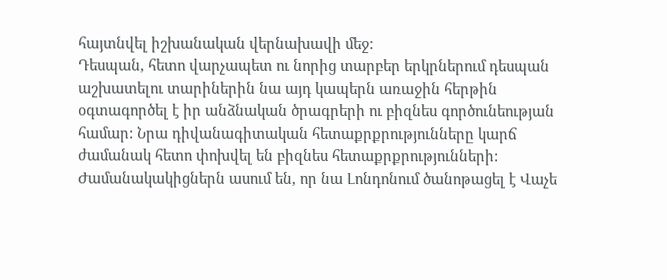հայտնվել իշխանական վերնախավի մեջ:
Դեսպան, հետո վարչապետ ու նորից տարբեր երկրներում դեսպան աշխատելու տարիներին նա այդ կապերն առաջին հերթին օգտագործել է իր անձնական ծրագրերի ու բիզնես գործունեության համար: Նրա դիվանագիտական հետաքրքրությունները կարճ ժամանակ հետո փոխվել են բիզնես հետաքրքրությունների: Ժամանակակիցներն ասում են, որ նա Լոնդոնում ծանոթացել է Վաչե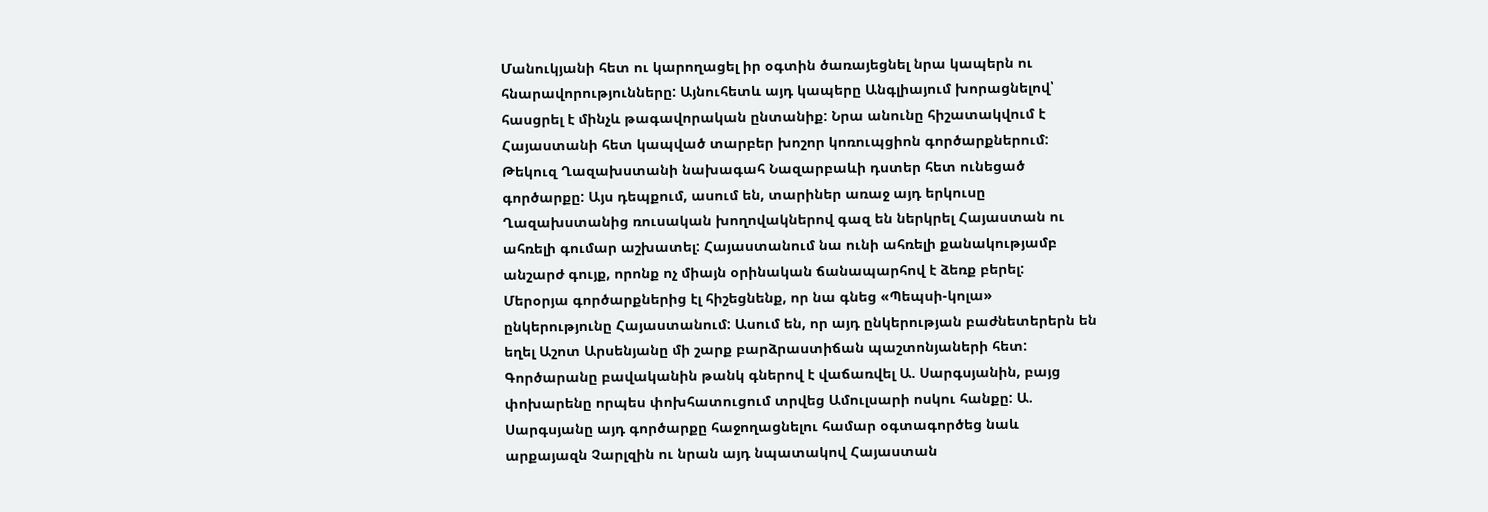Մանուկյանի հետ ու կարողացել իր օգտին ծառայեցնել նրա կապերն ու հնարավորությունները: Այնուհետև այդ կապերը Անգլիայում խորացնելով՝ հասցրել է մինչև թագավորական ընտանիք: Նրա անունը հիշատակվում է Հայաստանի հետ կապված տարբեր խոշոր կոռուպցիոն գործարքներում: Թեկուզ Ղազախստանի նախագահ Նազարբաևի դստեր հետ ունեցած գործարքը: Այս դեպքում, ասում են, տարիներ առաջ այդ երկուսը Ղազախստանից ռուսական խողովակներով գազ են ներկրել Հայաստան ու ահռելի գումար աշխատել: Հայաստանում նա ունի ահռելի քանակությամբ անշարժ գույք, որոնք ոչ միայն օրինական ճանապարհով է ձեռք բերել:
Մերօրյա գործարքներից էլ հիշեցնենք, որ նա գնեց «Պեպսի-կոլա» ընկերությունը Հայաստանում: Ասում են, որ այդ ընկերության բաժնետերերն են եղել Աշոտ Արսենյանը մի շարք բարձրաստիճան պաշտոնյաների հետ: Գործարանը բավականին թանկ գներով է վաճառվել Ա. Սարգսյանին, բայց փոխարենը որպես փոխհատուցում տրվեց Ամուլսարի ոսկու հանքը: Ա. Սարգսյանը այդ գործարքը հաջողացնելու համար օգտագործեց նաև արքայազն Չարլզին ու նրան այդ նպատակով Հայաստան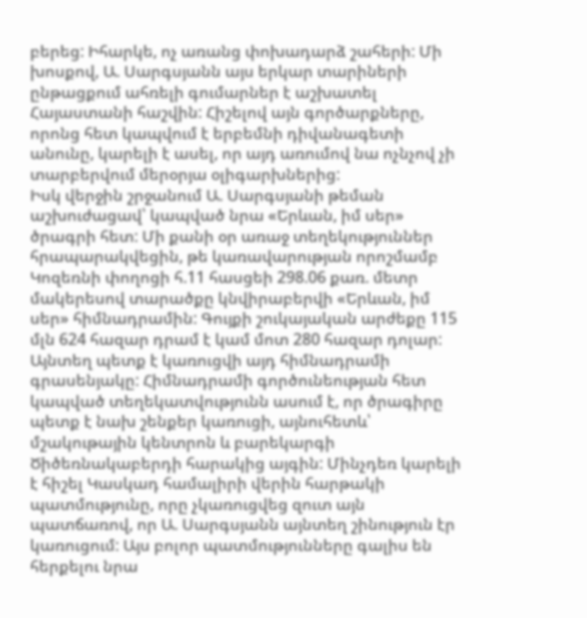բերեց: Իհարկե, ոչ առանց փոխադարձ շահերի: Մի խոսքով, Ա. Սարգսյանն այս երկար տարիների ընթացքում ահռելի գումարներ է աշխատել Հայաստանի հաշվին: Հիշելով այն գործարքները, որոնց հետ կապվում է երբեմնի դիվանագետի անունը, կարելի է ասել, որ այդ առումով նա ոչնչով չի տարբերվում մերօրյա օլիգարխներից:
Իսկ վերջին շրջանում Ա. Սարգսյանի թեման աշխուժացավ՝ կապված նրա «Երևան, իմ սեր» ծրագրի հետ: Մի քանի օր առաջ տեղեկություններ հրապարակվեցին, թե կառավարության որոշմամբ Կոզեռնի փողոցի հ.11 հասցեի 298.06 քառ. մետր մակերեսով տարածքը կնվիրաբերվի «Երևան, իմ սեր» հիմնադրամին: Գույքի շուկայական արժեքը 115 մլն 624 հազար դրամ է կամ մոտ 280 հազար դոլար: Այնտեղ պետք է կառուցվի այդ հիմնադրամի գրասենյակը: Հիմնադրամի գործունեության հետ կապված տեղեկատվությունն ասում է, որ ծրագիրը պետք է նախ շենքեր կառուցի, այնուհետև՝ մշակութային կենտրոն և բարեկարգի Ծիծեռնակաբերդի հարակից այգին: Մինչդեռ կարելի է հիշել Կասկադ համալիրի վերին հարթակի պատմությունը, որը չկառուցվեց զուտ այն պատճառով, որ Ա. Սարգսյանն այնտեղ շինություն էր կառուցում: Այս բոլոր պատմությունները գալիս են հերքելու նրա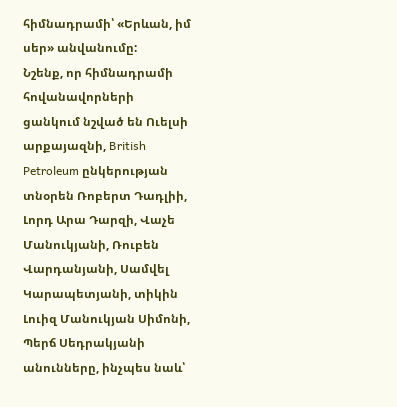հիմնադրամի՝ «Երևան, իմ սեր» անվանումը:
Նշենք, որ հիմնադրամի հովանավորների ցանկում նշված են Ուելսի արքայազնի, British Petroleum ընկերության տնօրեն Ռոբերտ Դադլիի, Լորդ Արա Դարզի, Վաչե Մանուկյանի, Ռուբեն Վարդանյանի, Սամվել Կարապետյանի, տիկին Լուիզ Մանուկյան Սիմոնի, Պերճ Սեդրակյանի անունները, ինչպես նաև՝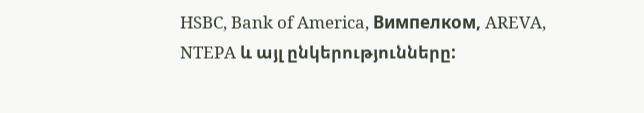HSBC, Bank of America, Вимпелком, AREVA, NTEPA և այլ ընկերությունները: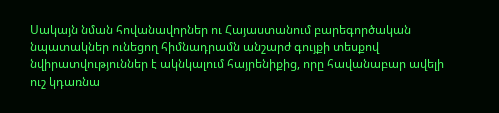Սակայն նման հովանավորներ ու Հայաստանում բարեգործական նպատակներ ունեցող հիմնադրամն անշարժ գույքի տեսքով նվիրատվություններ է ակնկալում հայրենիքից, որը հավանաբար ավելի ուշ կդառնա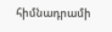հիմնադրամի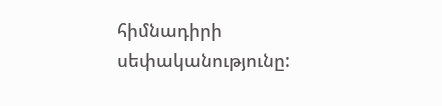հիմնադիրի սեփականությունը: